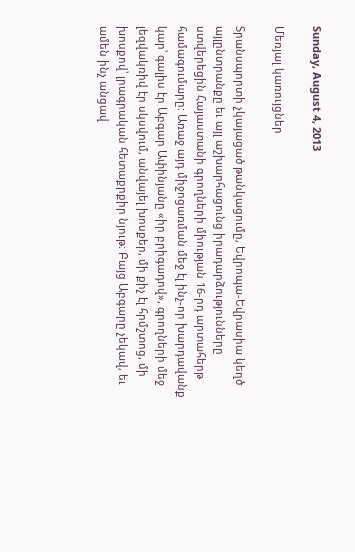Sunday, August 4, 2013

Մեռյալ կառույցներ

Տրանսպորտի չկայացած թանկացումը, Եվրոպա-Եվրասիա կեղծ այլընտրանքը եւ այլ աշխարհացունց իրադարձությունները ստվերեցին Հայաստանի գրողների միության 16-րդ արտահերթ համագումարը: Առաջ այդ միջոցառման մեջ էլ ինչ-որ խարդավանք կար՝ գալիս էր Աբգար Ափինյանը «իր բրիգադով», գրողների մեջ լեզվակռիվ էր սկսվում, անվայել խոսքեր, մի քիչ էլ հրմշտոց, մի խոսքով՝ լրագրական հետաքրքիր նյութ: Բայց Աբգարը չեկավ, եւ ամեն ինչ անցավ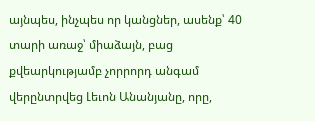այնպես, ինչպես որ կանցներ, ասենք՝ 40 տարի առաջ՝ միաձայն, բաց քվեարկությամբ չորրորդ անգամ վերընտրվեց Լեւոն Անանյանը, որը,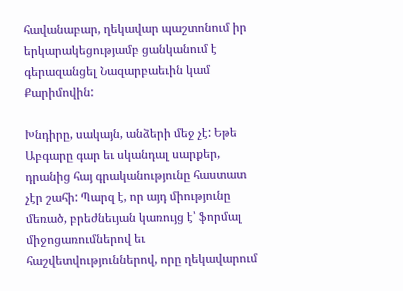հավանաբար, ղեկավար պաշտոնում իր երկարակեցությամբ ցանկանում է գերազանցել Նազարբաեւին կամ Քարիմովին:

Խնդիրը, սակայն, անձերի մեջ չէ: Եթե Աբգարը գար եւ սկանդալ սարքեր, դրանից հայ գրականությունը հաստատ չէր շահի: Պարզ է, որ այդ միությունը մեռած, բրեժնեւյան կառույց է՝ ֆորմալ միջոցառումներով եւ հաշվետվություններով, որը ղեկավարում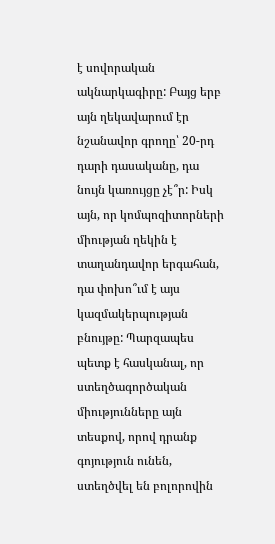է սովորական ակնարկագիրը: Բայց երբ այն ղեկավարում էր նշանավոր գրողը՝ 20-րդ դարի դասականը, դա նույն կառույցը չէ՞ր: Իսկ այն, որ կոմպոզիտորների միության ղեկին է տաղանդավոր երգահան, դա փոխո՞ւմ է այս կազմակերպության բնույթը: Պարզապես պետք է հասկանալ, որ ստեղծագործական միությունները այն տեսքով, որով դրանք գոյություն ունեն, ստեղծվել են բոլորովին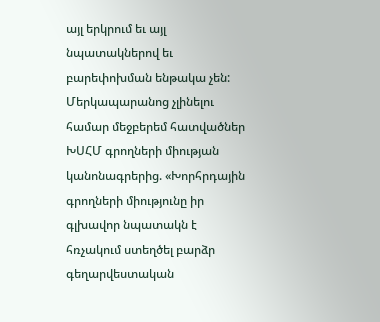այլ երկրում եւ այլ նպատակներով եւ բարեփոխման ենթակա չեն: Մերկապարանոց չլինելու համար մեջբերեմ հատվածներ ԽՍՀՄ գրողների միության կանոնագրերից. «Խորհրդային գրողների միությունը իր գլխավոր նպատակն է հռչակում ստեղծել բարձր գեղարվեստական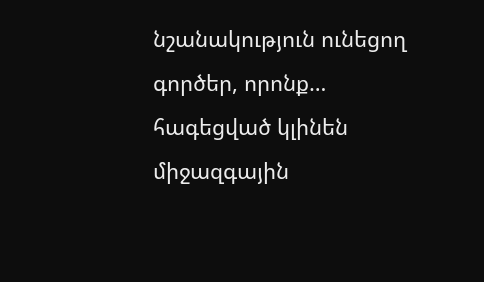նշանակություն ունեցող գործեր, որոնք… հագեցված կլինեն միջազգային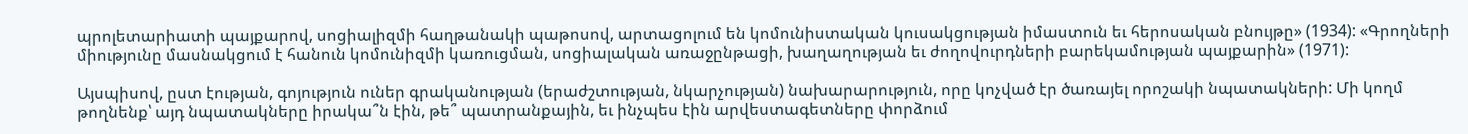պրոլետարիատի պայքարով, սոցիալիզմի հաղթանակի պաթոսով, արտացոլում են կոմունիստական կուսակցության իմաստուն եւ հերոսական բնույթը» (1934): «Գրողների միությունը մասնակցում է հանուն կոմունիզմի կառուցման, սոցիալական առաջընթացի, խաղաղության եւ ժողովուրդների բարեկամության պայքարին» (1971):

Այսպիսով, ըստ էության, գոյություն ուներ գրականության (երաժշտության, նկարչության) նախարարություն, որը կոչված էր ծառայել որոշակի նպատակների: Մի կողմ թողնենք՝ այդ նպատակները իրակա՞ն էին, թե՞ պատրանքային, եւ ինչպես էին արվեստագետները փորձում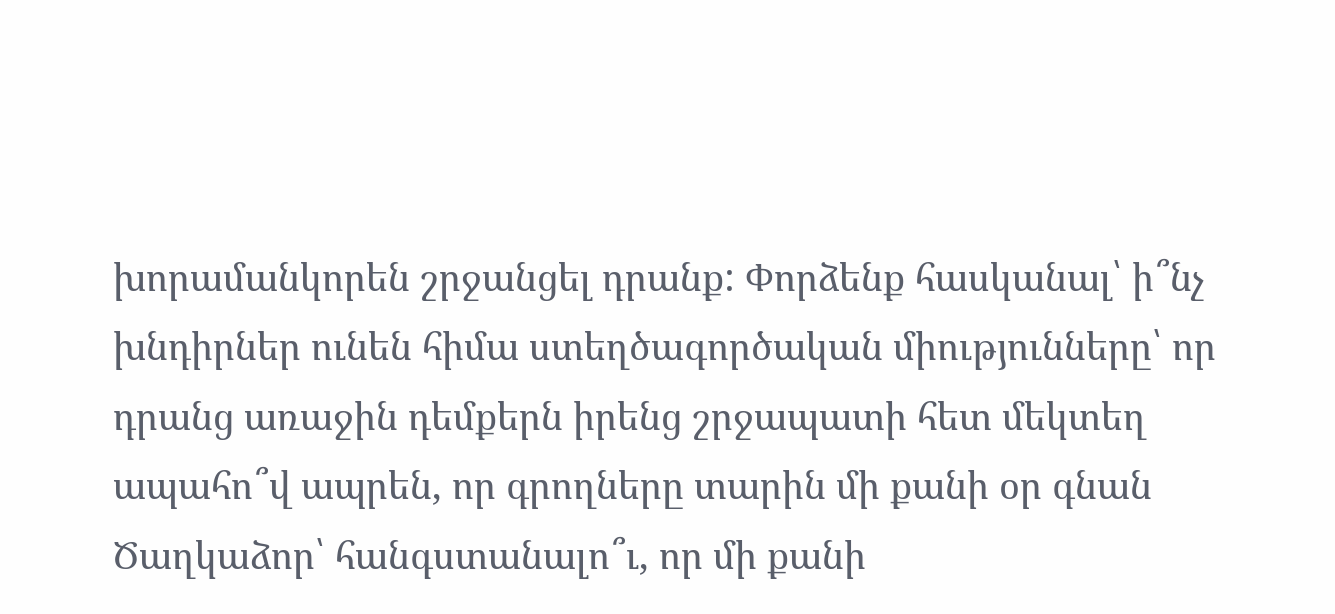խորամանկորեն շրջանցել դրանք: Փորձենք հասկանալ՝ ի՞նչ խնդիրներ ունեն հիմա ստեղծագործական միությունները՝ որ դրանց առաջին դեմքերն իրենց շրջապատի հետ մեկտեղ ապահո՞վ ապրեն, որ գրողները տարին մի քանի օր գնան Ծաղկաձոր՝ հանգստանալո՞ւ, որ մի քանի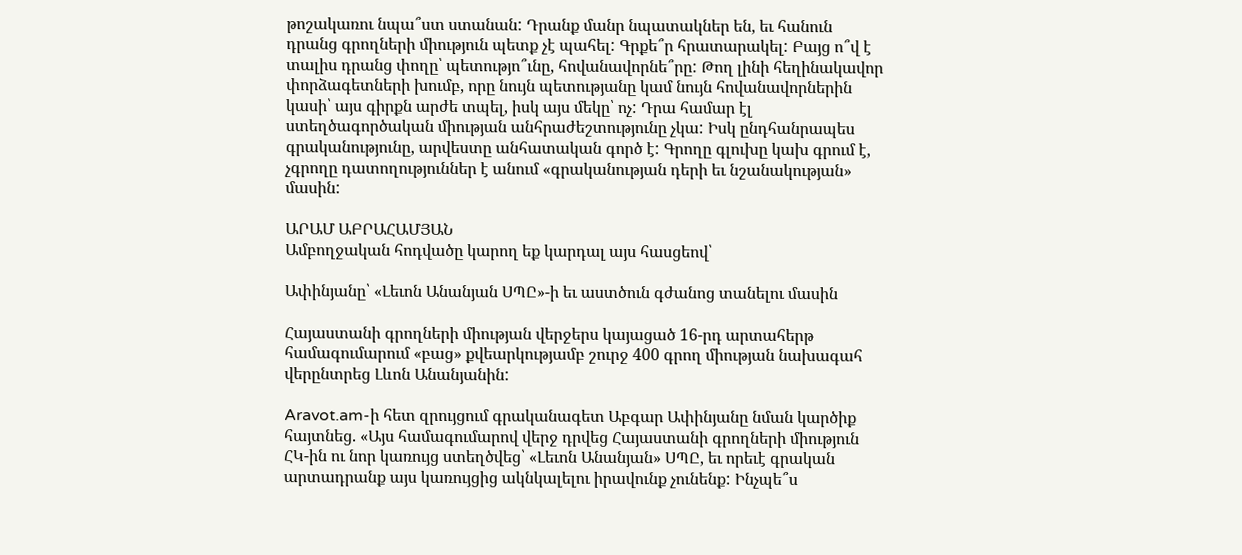թոշակառու նպա՞ստ ստանան: Դրանք մանր նպատակներ են, եւ հանուն դրանց գրողների միություն պետք չէ պահել: Գրքե՞ր հրատարակել: Բայց ո՞վ է տալիս դրանց փողը՝ պետությո՞ւնը, հովանավորնե՞րը: Թող լինի հեղինակավոր փորձագետների խումբ, որը նույն պետությանը կամ նույն հովանավորներին կասի՝ այս գիրքն արժե տպել, իսկ այս մեկը՝ ոչ: Դրա համար էլ ստեղծագործական միության անհրաժեշտությունը չկա: Իսկ ընդհանրապես գրականությունը, արվեստը անհատական գործ է: Գրողը գլուխը կախ գրում է, չգրողը դատողություններ է անում «գրականության դերի եւ նշանակության» մասին:

ԱՐԱՄ ԱԲՐԱՀԱՄՅԱՆ
Ամբողջական հոդվածը կարող եք կարդալ այս հասցեով՝

Ափինյանը՝ «Լեւոն Անանյան ՍՊԸ»-ի եւ աստծուն գժանոց տանելու մասին

Հայաստանի գրողների միության վերջերս կայացած 16-րդ արտահերթ համագումարում «բաց» քվեարկությամբ շուրջ 400 գրող միության նախագահ վերընտրեց Լևոն Անանյանին:

Aravot.am-ի հետ զրույցում գրականագետ Աբգար Ափինյանը նման կարծիք հայտնեց. «Այս համագումարով վերջ դրվեց Հայաստանի գրողների միություն ՀԿ-ին ու նոր կառույց ստեղծվեց՝ «Լեւոն Անանյան» ՍՊԸ, եւ որեւէ գրական արտադրանք այս կառույցից ակնկալելու իրավունք չունենք: Ինչպե՞ս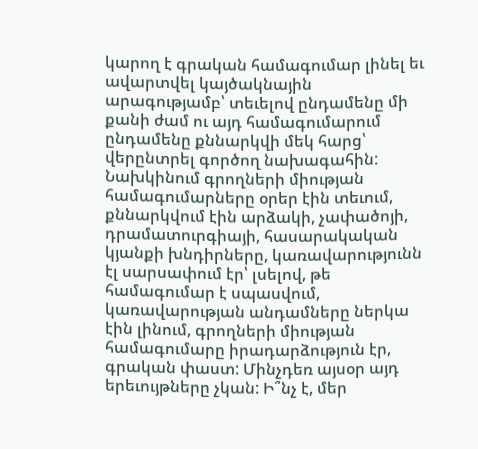կարող է գրական համագումար լինել եւ ավարտվել կայծակնային արագությամբ՝ տեւելով ընդամենը մի քանի ժամ ու այդ համագումարում ընդամենը քննարկվի մեկ հարց՝ վերընտրել գործող նախագահին: Նախկինում գրողների միության համագումարները օրեր էին տեւում, քննարկվում էին արձակի, չափածոյի, դրամատուրգիայի, հասարակական կյանքի խնդիրները, կառավարությունն էլ սարսափում էր՝ լսելով, թե համագումար է սպասվում, կառավարության անդամները ներկա էին լինում, գրողների միության համագումարը իրադարձություն էր, գրական փաստ: Մինչդեռ այսօր այդ երեւույթները չկան: Ի՞նչ է, մեր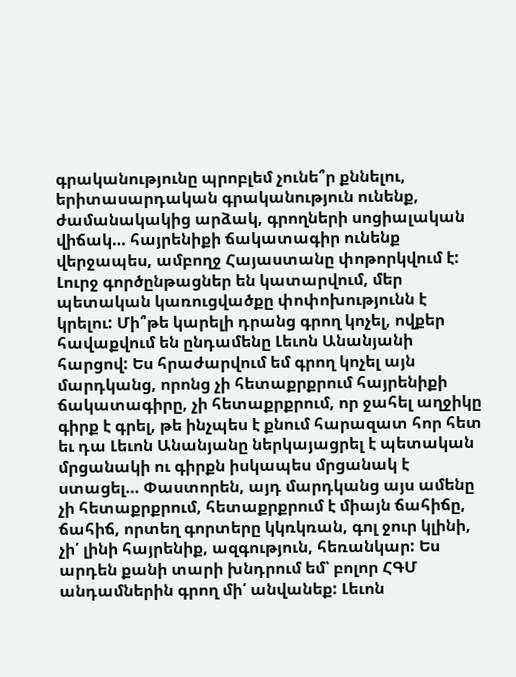գրականությունը պրոբլեմ չունե՞ր քննելու, երիտասարդական գրականություն ունենք, ժամանակակից արձակ, գրողների սոցիալական վիճակ… հայրենիքի ճակատագիր ունենք վերջապես, ամբողջ Հայաստանը փոթորկվում է: Լուրջ գործընթացներ են կատարվում, մեր պետական կառուցվածքը փոփոխությունն է կրելու: Մի՞թե կարելի դրանց գրող կոչել, ովքեր հավաքվում են ընդամենը Լեւոն Անանյանի հարցով: Ես հրաժարվում եմ գրող կոչել այն մարդկանց, որոնց չի հետաքրքրում հայրենիքի ճակատագիրը, չի հետաքրքրում, որ ջահել աղջիկը գիրք է գրել, թե ինչպես է քնում հարազատ հոր հետ եւ դա Լեւոն Անանյանը ներկայացրել է պետական մրցանակի ու գիրքն իսկապես մրցանակ է ստացել… Փաստորեն, այդ մարդկանց այս ամենը չի հետաքրքրում, հետաքրքրում է միայն ճահիճը, ճահիճ, որտեղ գորտերը կկռկռան, գոլ ջուր կլինի, չի՛ լինի հայրենիք, ազգություն, հեռանկար: Ես արդեն քանի տարի խնդրում եմ՝ բոլոր ՀԳՄ անդամներին գրող մի՛ անվանեք: Լեւոն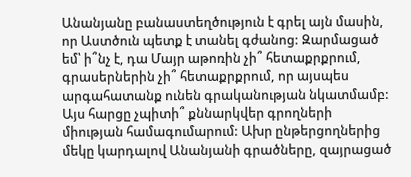Անանյանը բանաստեղծություն է գրել այն մասին, որ Աստծուն պետք է տանել գժանոց: Զարմացած եմ՝ ի՞նչ է, դա Մայր աթոռին չի՞ հետաքրքրում, գրասերներին չի՞ հետաքրքրում, որ այսպես արգահատանք ունեն գրականության նկատմամբ: Այս հարցը չպիտի՞ քննարկվեր գրողների միության համագումարում: Ախր ընթերցողներից մեկը կարդալով Անանյանի գրածները, զայրացած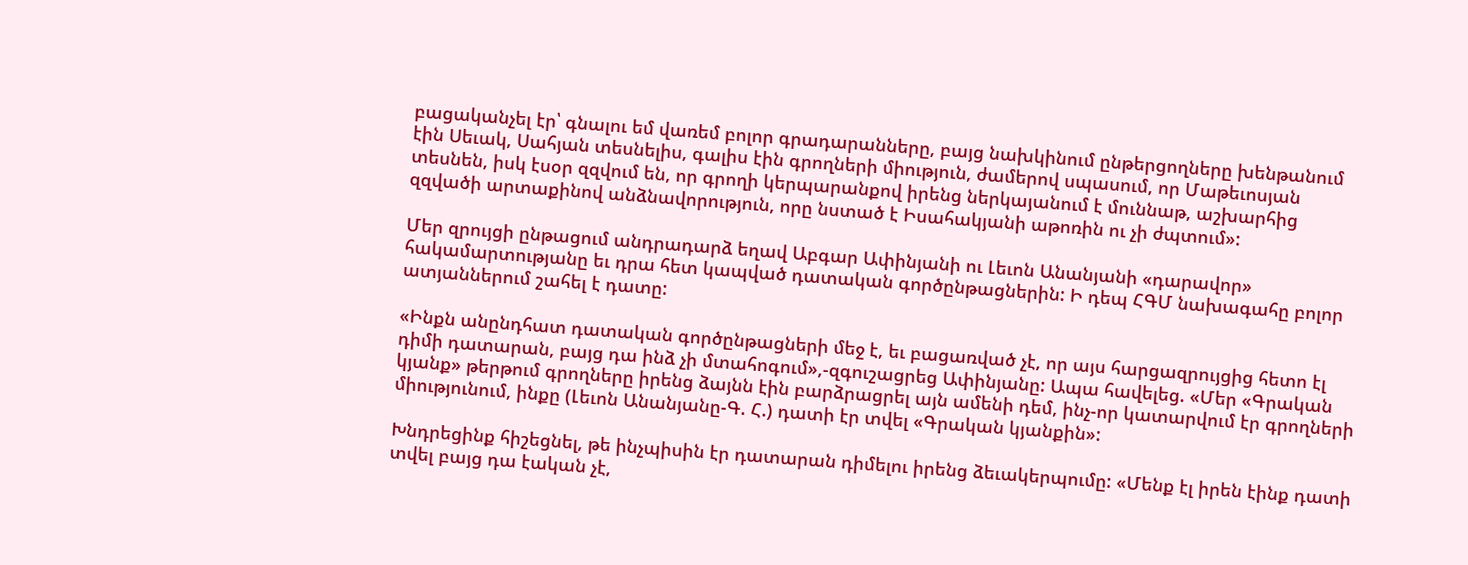բացականչել էր՝ գնալու եմ վառեմ բոլոր գրադարանները, բայց նախկինում ընթերցողները խենթանում էին Սեւակ, Սահյան տեսնելիս, գալիս էին գրողների միություն, ժամերով սպասում, որ Մաթեւոսյան տեսնեն, իսկ էսօր զզվում են, որ գրողի կերպարանքով իրենց ներկայանում է մուննաթ, աշխարհից զզվածի արտաքինով անձնավորություն, որը նստած է Իսահակյանի աթոռին ու չի ժպտում»:

Մեր զրույցի ընթացում անդրադարձ եղավ Աբգար Ափինյանի ու Լեւոն Անանյանի «դարավոր» հակամարտությանը եւ դրա հետ կապված դատական գործընթացներին: Ի դեպ ՀԳՄ նախագահը բոլոր ատյաններում շահել է դատը:

«Ինքն անընդհատ դատական գործընթացների մեջ է, եւ բացառված չէ, որ այս հարցազրույցից հետո էլ դիմի դատարան, բայց դա ինձ չի մտահոգում»,-զգուշացրեց Ափինյանը: Ապա հավելեց. «Մեր «Գրական կյանք» թերթում գրողները իրենց ձայնն էին բարձրացրել այն ամենի դեմ, ինչ-որ կատարվում էր գրողների միությունում, ինքը (Լեւոն Անանյանը-Գ. Հ.) դատի էր տվել «Գրական կյանքին»:

Խնդրեցինք հիշեցնել, թե ինչպիսին էր դատարան դիմելու իրենց ձեւակերպումը: «Մենք էլ իրեն էինք դատի տվել բայց դա էական չէ,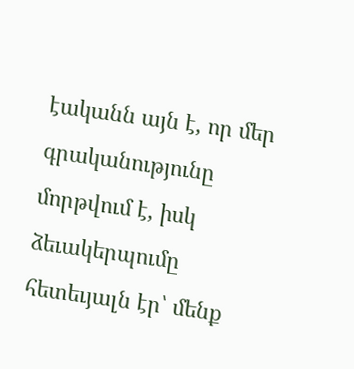էականն այն է, որ մեր գրականությունը մորթվում է, իսկ ձեւակերպումը հետեւյալն էր՝ մենք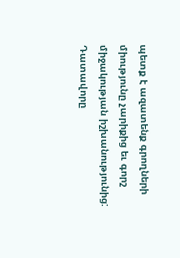պետք է ազատենք գրողների միությունը չարիքից եւ գորշ միջակության իշխանությունից: Դատավորը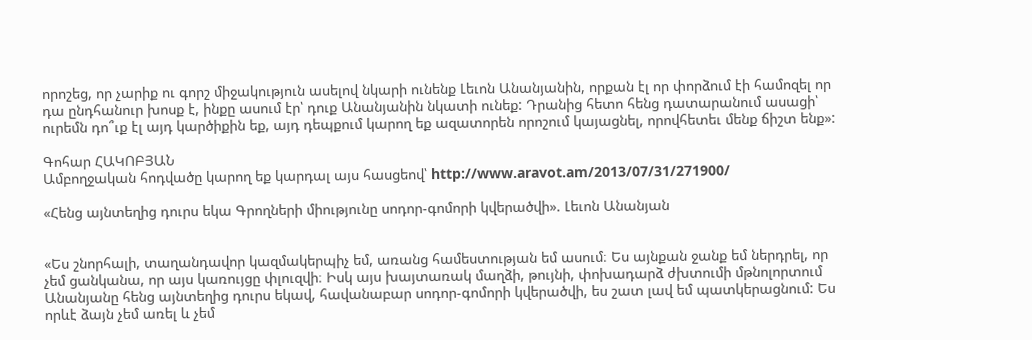որոշեց, որ չարիք ու գորշ միջակություն ասելով նկարի ունենք Լեւոն Անանյանին, որքան էլ որ փորձում էի համոզել որ դա ընդհանուր խոսք է, ինքը ասում էր՝ դուք Անանյանին նկատի ունեք: Դրանից հետո հենց դատարանում ասացի՝ ուրեմն դո՞ւք էլ այդ կարծիքին եք, այդ դեպքում կարող եք ազատորեն որոշում կայացնել, որովհետեւ մենք ճիշտ ենք»:

Գոհար ՀԱԿՈԲՅԱՆ
Ամբողջական հոդվածը կարող եք կարդալ այս հասցեով՝ http://www.aravot.am/2013/07/31/271900/

«Հենց այնտեղից դուրս եկա Գրողների միությունը սոդոր-գոմորի կվերածվի». Լեւոն Անանյան


«Ես շնորհալի, տաղանդավոր կազմակերպիչ եմ, առանց համեստության եմ ասում։ Ես այնքան ջանք եմ ներդրել, որ չեմ ցանկանա, որ այս կառույցը փլուզվի։ Իսկ այս խայտառակ մաղձի, թույնի, փոխադարձ ժխտումի մթնոլորտում Անանյանը հենց այնտեղից դուրս եկավ, հավանաբար սոդոր-գոմորի կվերածվի, ես շատ լավ եմ պատկերացնում: Ես որևէ ձայն չեմ առել և չեմ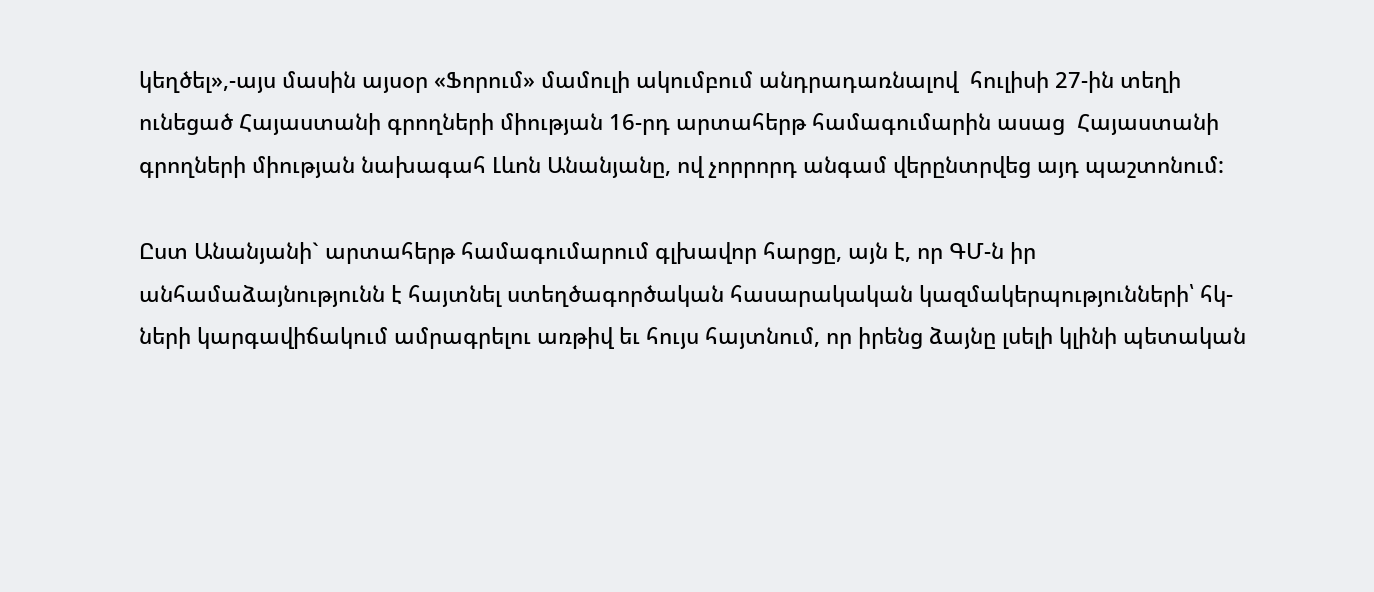կեղծել»,-այս մասին այսօր «Ֆորում» մամուլի ակումբում անդրադառնալով  հուլիսի 27-ին տեղի  ունեցած Հայաստանի գրողների միության 16-րդ արտահերթ համագումարին ասաց  Հայաստանի գրողների միության նախագահ Լևոն Անանյանը, ով չորրորդ անգամ վերընտրվեց այդ պաշտոնում:

Ըստ Անանյանի` արտահերթ համագումարում գլխավոր հարցը, այն է, որ ԳՄ-ն իր անհամաձայնությունն է հայտնել ստեղծագործական հասարակական կազմակերպությունների՝ հկ-ների կարգավիճակում ամրագրելու առթիվ եւ հույս հայտնում, որ իրենց ձայնը լսելի կլինի պետական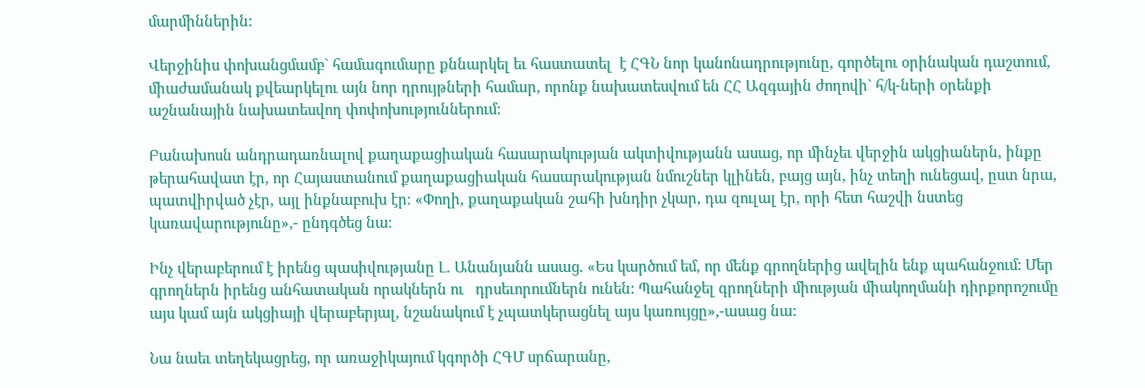մարմիններին:

Վերջինիս փոխանցմամբ` համագումարը քննարկել եւ հաստատել  է ՀԳՆ նոր կանոնադրությունը, գործելու օրինական դաշտում, միաժամանակ քվեարկելու այն նոր դրույթների համար, որոնք նախատեսվում են ՀՀ Ազգային ժողովի` հ/կ-ների օրենքի աշնանային նախատեսվող փոփոխություններում:

Բանախոսն անդրադառնալով քաղաքացիական հասարակության ակտիվությանն ասաց, որ մինչեւ վերջին ակցիաներն, ինքը թերահավատ էր, որ Հայաստանում քաղաքացիական հասարակության նմուշներ կլինեն, բայց այն, ինչ տեղի ունեցավ, ըստ նրա, պատվիրված չէր, այլ ինքնաբուխ էր։ «Փողի, քաղաքական շահի խնդիր չկար, դա զուլալ էր, որի հետ հաշվի նստեց կառավարությունը»,- ընդգծեց նա։

Ինչ վերաբերում է իրենց պասիվությանը Լ. Անանյանն ասաց. «Ես կարծում եմ, որ մենք գրողներից ավելին ենք պահանջում: Մեր գրողներն իրենց անհատական որակներն ու   դրսեւորումներն ունեն: Պահանջել գրողների միության միակողմանի դիրքորոշումը այս կամ այն ակցիայի վերաբերյալ, նշանակում է չպատկերացնել այս կառույցը»,-ասաց նա:

Նա նաեւ տեղեկացրեց, որ առաջիկայում կգործի ՀԳՄ սրճարանը,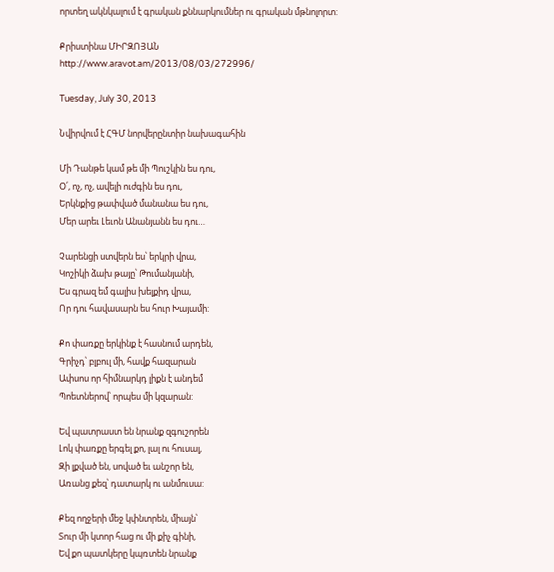որտեղ ակնկալում է գրական քննարկումներ ու գրական մթնոլորտ:

Քրիստինա ՄԻՐԶՈՅԱՆ
http://www.aravot.am/2013/08/03/272996/

Tuesday, July 30, 2013

Նվիրվում է ՀԳՄ նորվերընտիր նախագահին

Մի Դանթե կամ թե մի Պուշկին ես դու,
Օ՛, ոչ, ոչ, ավելի ուժգին ես դու,
Երկնքից թափված մանանա ես դու,
Մեր արեւ Լեւոն Անանյանն ես դու…

Չարենցի ստվերն ես՝ երկրի վրա,
Կոշիկի ձախ թայը՝ Թումանյանի,
Ես գրազ եմ գալիս խելքիդ վրա,
Որ դու հավասարն ես հուր Խայամի:

Քո փառքը երկինք է հասնում արդեն,
Գրիչդ՝ բլբուլ մի, հավք հազարան
Ափսոս որ հիմնարկդ լիքն է անդեմ
Պոետներով՝ որպես մի կզարան:

Եվ պատրաստ են նրանք զգուշորեն
Լոկ փառքը երգել քո, լալ ու հուսալ,
Զի լքված են, սոված եւ անշոր են,
Առանց քեզ՝ դատարկ ու անմուսա:

Քեզ ողջերի մեջ կփնտրեն, միայն՝
Տուր մի կտոր հաց ու մի քիչ գինի,
Եվ քո պատկերը կպռտեն նրանք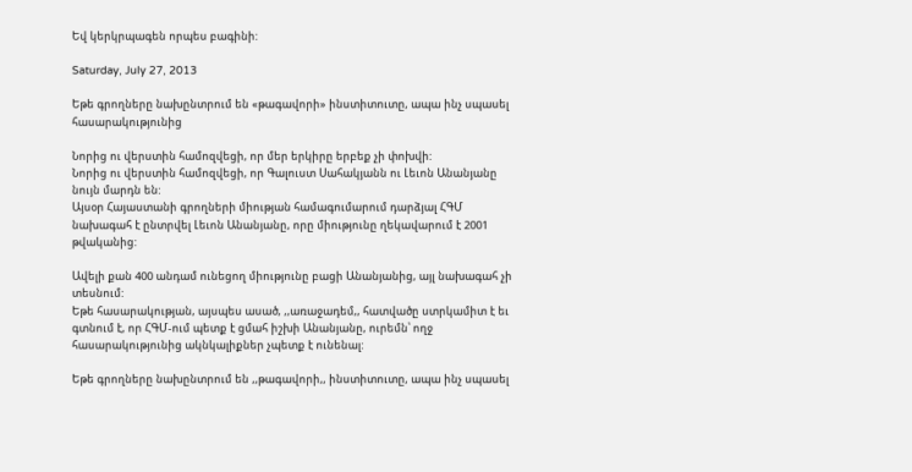Եվ կերկրպագեն որպես բագինի:

Saturday, July 27, 2013

Եթե գրողները նախընտրում են «թագավորի» ինստիտուտը, ապա ինչ սպասել հասարակությունից

Նորից ու վերստին համոզվեցի, որ մեր երկիրը երբեք չի փոխվի:
Նորից ու վերստին համոզվեցի, որ Գալուստ Սահակյանն ու Լեւոն Անանյանը նույն մարդն են:
Այսօր Հայաստանի գրողների միության համագումարում դարձյալ ՀԳՄ նախագահ է ընտրվել Լեւոն Անանյանը, որը միությունը ղեկավարում է 2001 թվականից:

Ավելի քան 400 անդամ ունեցող միությունը բացի Անանյանից, այլ նախագահ չի տեսնում:
Եթե հասարակության, այսպես ասած, ,,առաջադեմ,, հատվածը ստրկամիտ է եւ գտնում է, որ ՀԳՄ-ում պետք է ցմահ իշխի Անանյանը, ուրեմն՝ ողջ հասարակությունից ակնկալիքներ չպետք է ունենալ:

Եթե գրողները նախընտրում են ,,թագավորի,, ինստիտուտը, ապա ինչ սպասել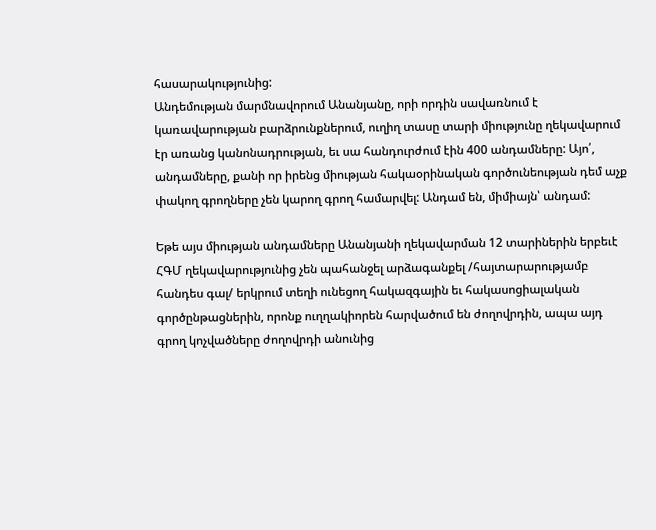հասարակությունից:
Անդեմության մարմնավորում Անանյանը, որի որդին սավառնում է կառավարության բարձրունքներում, ուղիղ տասը տարի միությունը ղեկավարում էր առանց կանոնադրության, եւ սա հանդուրժում էին 400 անդամները: Այո՛, անդամները, քանի որ իրենց միության հակաօրինական գործունեության դեմ աչք փակող գրողները չեն կարող գրող համարվել: Անդամ են, միմիայն՝ անդամ:

Եթե այս միության անդամները Անանյանի ղեկավարման 12 տարիներին երբեւէ ՀԳՄ ղեկավարությունից չեն պահանջել արձագանքել /հայտարարությամբ հանդես գալ/ երկրում տեղի ունեցող հակազգային եւ հակասոցիալական գործընթացներին, որոնք ուղղակիորեն հարվածում են ժողովրդին, ապա այդ գրող կոչվածները ժողովրդի անունից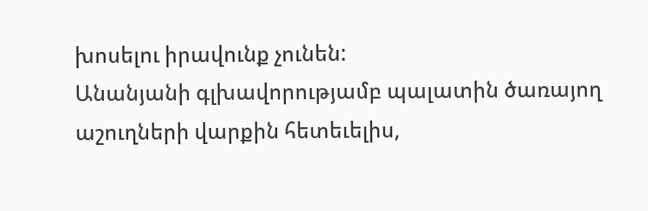խոսելու իրավունք չունեն:
Անանյանի գլխավորությամբ պալատին ծառայող աշուղների վարքին հետեւելիս,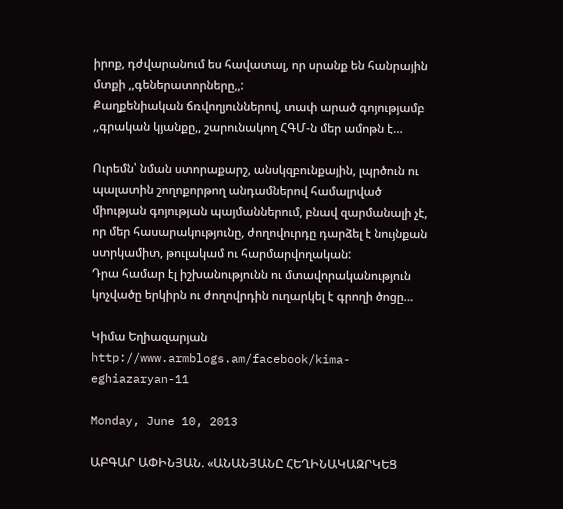իրոք, դժվարանում ես հավատալ, որ սրանք են հանրային մտքի ,,գեներատորները,,:
Քաղքենիական ճռվողյուններով, տափ արած գոյությամբ ,,գրական կյանքը,, շարունակող ՀԳՄ-ն մեր ամոթն է…

Ուրեմն՝ նման ստորաքարշ, անսկզբունքային, լպրծուն ու պալատին շողոքորթող անդամներով համալրված միության գոյության պայմաններում, բնավ զարմանալի չէ, որ մեր հասարակությունը, ժողովուրդը դարձել է նույնքան ստրկամիտ, թուլակամ ու հարմարվողական:
Դրա համար էլ իշխանությունն ու մտավորականություն կոչվածը երկիրն ու ժողովրդին ուղարկել է գրողի ծոցը…

Կիմա Եղիազարյան
http://www.armblogs.am/facebook/kima-eghiazaryan-11

Monday, June 10, 2013

ԱԲԳԱՐ ԱՓԻՆՅԱՆ. «ԱՆԱՆՅԱՆԸ ՀԵՂԻՆԱԿԱԶՐԿԵՑ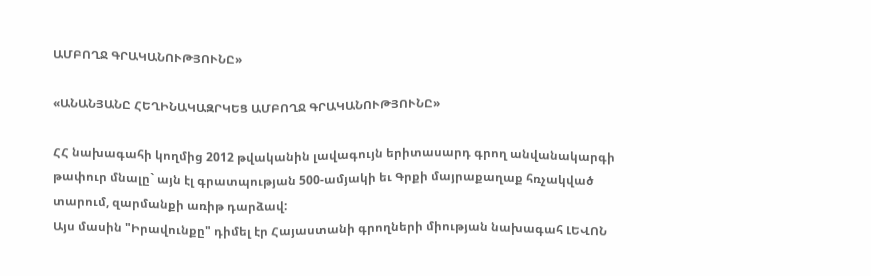ԱՄԲՈՂՋ ԳՐԱԿԱՆՈՒԹՅՈՒՆԸ»

«ԱՆԱՆՅԱՆԸ ՀԵՂԻՆԱԿԱԶՐԿԵՑ ԱՄԲՈՂՋ ԳՐԱԿԱՆՈՒԹՅՈՒՆԸ»

ՀՀ նախագահի կողմից 2012 թվականին լավագույն երիտասարդ գրող անվանակարգի թափուր մնալը` այն էլ գրատպության 500-ամյակի եւ Գրքի մայրաքաղաք հռչակված տարում, զարմանքի առիթ դարձավ:
Այս մասին "Իրավունքը" դիմել էր Հայաստանի գրողների միության նախագահ ԼԵՎՈՆ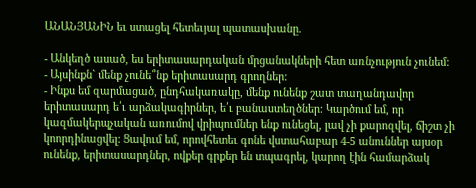ԱՆԱՆՅԱՆԻՆ եւ ստացել հետեւյալ պատասխանը.

- Անկեղծ ասած, ես երիտասարդական մրցանակների հետ առնչություն չունեմ:
- Այսինքն` մենք չունե՞նք երիտասարդ գրողներ:
- Ինքս եմ զարմացած, ընդհակառակը, մենք ունենք շատ տաղանդավոր երիտասարդ ե՛ւ արձակագիրներ, ե՛ւ բանաստեղծներ: Կարծում եմ, որ կազմակերպչական առումով վրիպումներ ենք ունեցել, լավ չի քարոզվել, ճիշտ չի կոորդինացվել: Ցավում եմ, որովհետեւ գոնե վստահաբար 4-5 անուններ այսօր ունենք, երիտասարդներ, ովքեր գրքեր են տպագրել, կարող էին համարձակ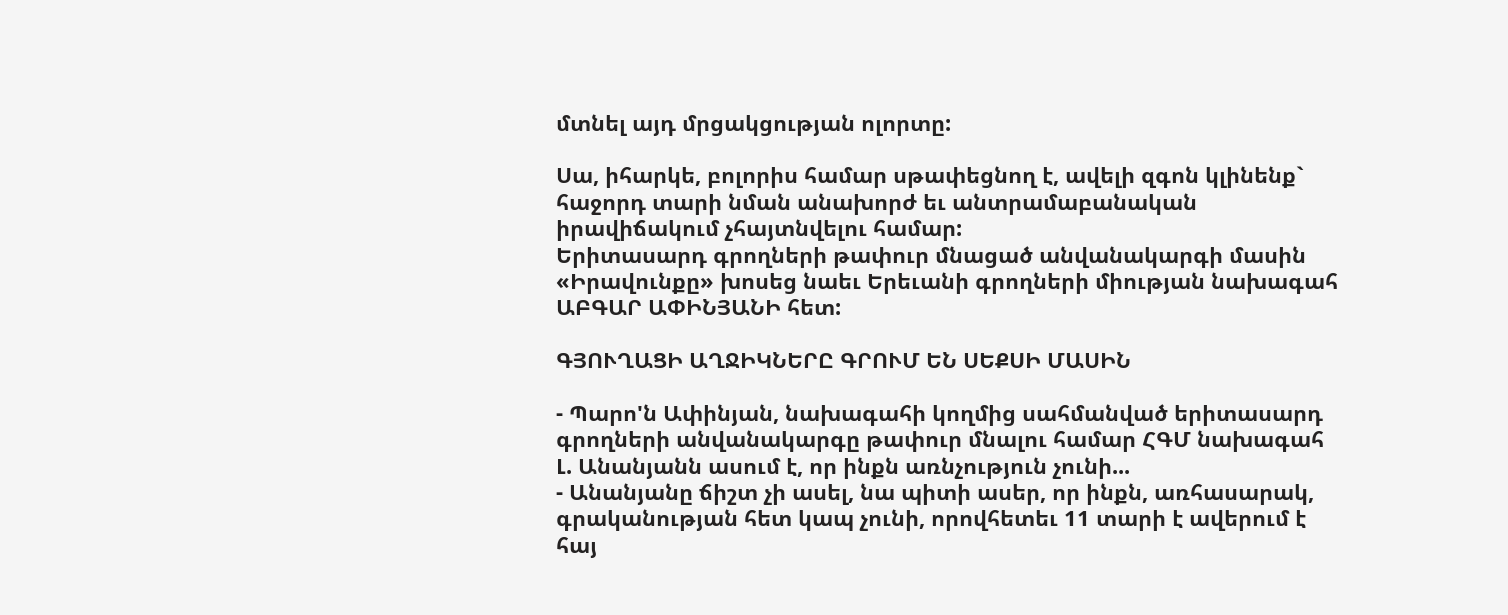մտնել այդ մրցակցության ոլորտը:

Սա, իհարկե, բոլորիս համար սթափեցնող է, ավելի զգոն կլինենք` հաջորդ տարի նման անախորժ եւ անտրամաբանական իրավիճակում չհայտնվելու համար:
Երիտասարդ գրողների թափուր մնացած անվանակարգի մասին «Իրավունքը» խոսեց նաեւ Երեւանի գրողների միության նախագահ ԱԲԳԱՐ ԱՓԻՆՅԱՆԻ հետ:

ԳՅՈՒՂԱՑԻ ԱՂՋԻԿՆԵՐԸ ԳՐՈՒՄ ԵՆ ՍԵՔՍԻ ՄԱՍԻՆ

- Պարո'ն Ափինյան, նախագահի կողմից սահմանված երիտասարդ գրողների անվանակարգը թափուր մնալու համար ՀԳՄ նախագահ Լ. Անանյանն ասում է, որ ինքն առնչություն չունի...
- Անանյանը ճիշտ չի ասել, նա պիտի ասեր, որ ինքն, առհասարակ, գրականության հետ կապ չունի, որովհետեւ 11 տարի է ավերում է հայ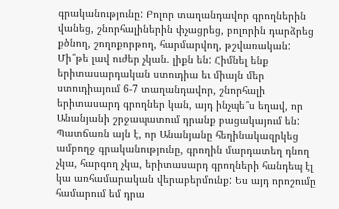գրականությունը: Բոլոր տաղանդավոր գրողներին վանեց, շնորհալիներին փչացրեց, բոլորին դարձրեց քծնող, շողոքորթող, հարմարվող, թշվառական: Մի՞թե լավ ուժեր չկան. լիքն են: Հիմնել ենք երիտասարդական ստուդիա եւ միայն մեր ստուդիայում 6-7 տաղանդավոր, շնորհալի երիտասարդ գրողներ կան, այդ ինչպե՞ս եղավ, որ Անանյանի շրջապատում դրանք բացակայում են: Պատճառն այն է, որ Անանյանը հեղինակազրկեց ամբողջ գրականությունը, գրողին մարդատեղ դնող չկա, հարգող չկա, երիտասարդ գրողների հանդեպ էլ կա առհամարական վերաբերմունք: Ես այդ որոշումը համարում եմ դրա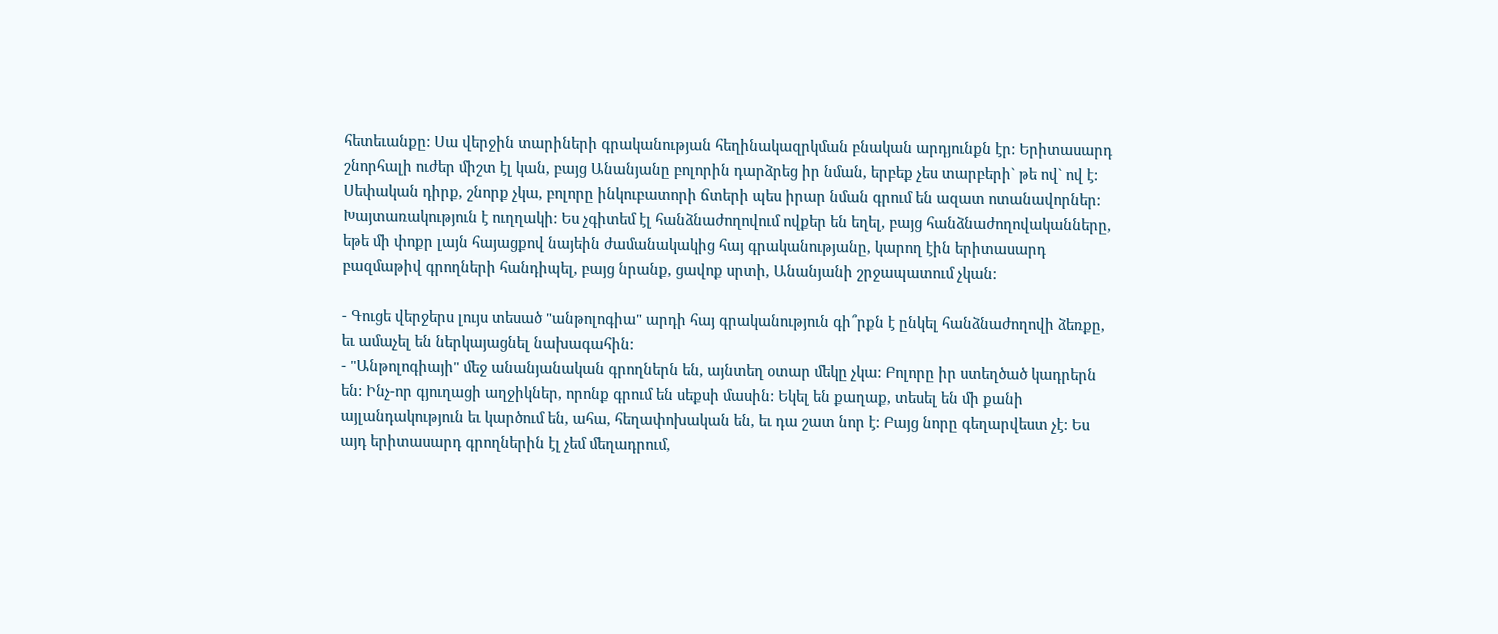հետեւանքը: Սա վերջին տարիների գրականության հեղինակազրկման բնական արդյունքն էր: Երիտասարդ շնորհալի ուժեր միշտ էլ կան, բայց Անանյանը բոլորին դարձրեց իր նման, երբեք չես տարբերի` թե ով` ով է: Սեփական դիրք, շնորք չկա, բոլորը ինկուբատորի ճտերի պես իրար նման գրում են ազատ ոտանավորներ: Խայտառակություն է ուղղակի: Ես չգիտեմ էլ հանձնաժողովում ովքեր են եղել, բայց հանձնաժողովականները, եթե մի փոքր լայն հայացքով նայեին ժամանակակից հայ գրականությանը, կարող էին երիտասարդ բազմաթիվ գրողների հանդիպել, բայց նրանք, ցավոք սրտի, Անանյանի շրջապատում չկան:

- Գուցե վերջերս լույս տեսած "անթոլոգիա" արդի հայ գրականություն գի՞րքն է ընկել հանձնաժողովի ձեռքը, եւ ամաչել են ներկայացնել նախագահին:
- "Անթոլոգիայի" մեջ անանյանական գրողներն են, այնտեղ օտար մեկը չկա: Բոլորը իր ստեղծած կադրերն են: Ինչ-որ գյուղացի աղջիկներ, որոնք գրում են սեքսի մասին: Եկել են քաղաք, տեսել են մի քանի այլանդակություն եւ կարծում են, ահա, հեղափոխական են, եւ դա շատ նոր է: Բայց նորը գեղարվեստ չէ: Ես այդ երիտասարդ գրողներին էլ չեմ մեղադրում,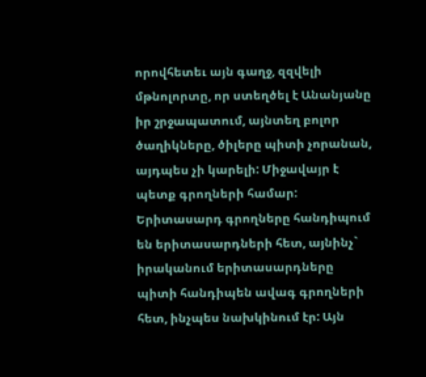որովհետեւ այն գաղջ, զզվելի մթնոլորտը, որ ստեղծել է Անանյանը իր շրջապատում, այնտեղ բոլոր ծաղիկները, ծիլերը պիտի չորանան, այդպես չի կարելի: Միջավայր է պետք գրողների համար: Երիտասարդ գրողները հանդիպում են երիտասարդների հետ, այնինչ` իրականում երիտասարդները պիտի հանդիպեն ավագ գրողների հետ, ինչպես նախկինում էր: Այն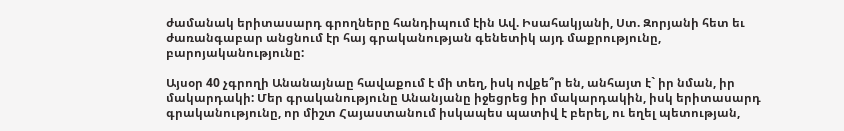ժամանակ երիտասարդ գրողները հանդիպում էին Ավ. Իսահակյանի, Ստ. Զորյանի հետ եւ ժառանգաբար անցնում էր հայ գրականության գենետիկ այդ մաքրությունը, բարոյականությունը:

Այսօր 40 չգրողի Անանայնաը հավաքում է մի տեղ, իսկ ովքե՞ր են, անհայտ է` իր նման, իր մակարդակի: Մեր գրականությունը Անանյանը իջեցրեց իր մակարդակին, իսկ երիտասարդ գրականությունը, որ միշտ Հայաստանում իսկապես պատիվ է բերել, ու եղել պետության,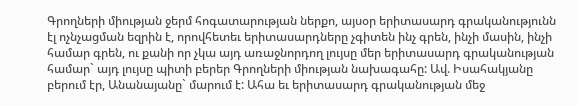Գրողների միության ջերմ հոգատարության ներքո, այսօր երիտասարդ գրականությունն էլ ոչնչացման եզրին է, որովհետեւ երիտասարդները չգիտեն ինչ գրեն, ինչի մասին, ինչի համար գրեն, ու քանի որ չկա այդ առաջնորդող լույսը մեր երիտասարդ գրականության համար` այդ լույսը պիտի բերեր Գրողների միության նախագահը: Ավ. Իսահակյանը բերում էր, Անանայանը` մարում է: Ահա եւ երիտասարդ գրականության մեջ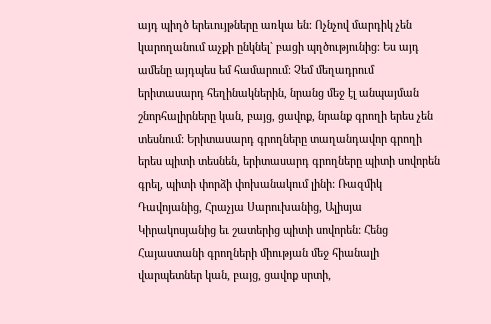այդ պիղծ երեւույթները առկա են: Ոչնչով մարդիկ չեն կարողանում աչքի ընկնել` բացի պղծությունից: Ես այդ ամենը այդպես եմ համարում: Չեմ մեղադրում երիտասարդ հեղինակներին, նրանց մեջ էլ անպայման շնորհալիրները կան, բայց, ցավոք, նրանք գրողի երես չեն տեսնում: Երիտասարդ գրողները տաղանդավոր գրողի երես պիտի տեսնեն, երիտասարդ գրողները պիտի սովորեն գրել, պիտի փորձի փոխանակում լինի: Ռազմիկ Դավոյանից, Հրաչյա Սարուխանից, Ալիսյա Կիրակոսյանից եւ շատերից պիտի սովորեն: Հենց Հայաստանի գրողների միության մեջ հիանալի վարպետներ կան, բայց, ցավոք սրտի,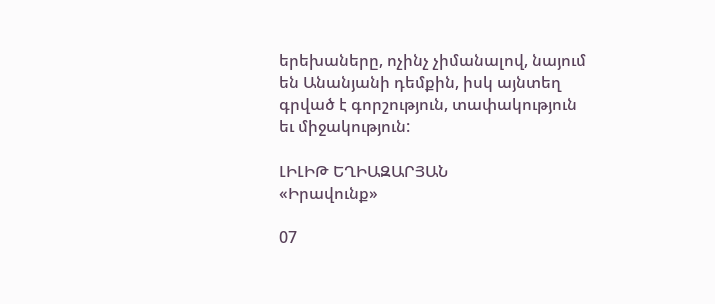երեխաները, ոչինչ չիմանալով, նայում են Անանյանի դեմքին, իսկ այնտեղ գրված է գորշություն, տափակություն եւ միջակություն:

ԼԻԼԻԹ ԵՂԻԱԶԱՐՅԱՆ
«Իրավունք»

07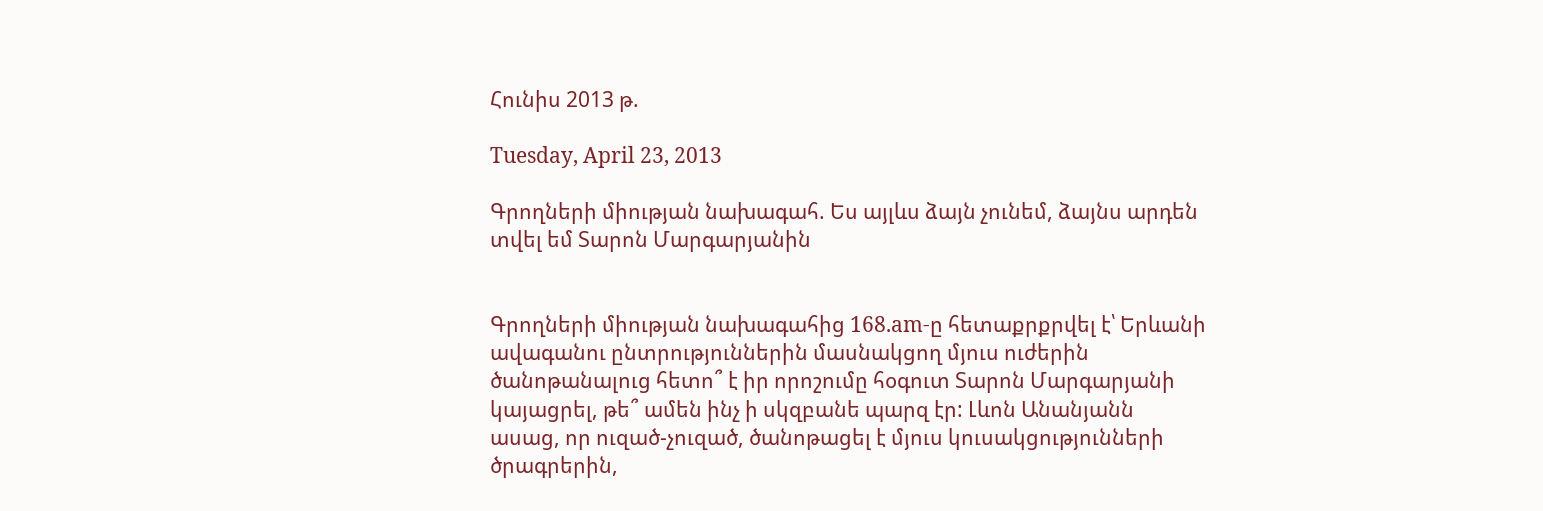Հունիս 2013 թ.

Tuesday, April 23, 2013

Գրողների միության նախագահ. Ես այլևս ձայն չունեմ, ձայնս արդեն տվել եմ Տարոն Մարգարյանին


Գրողների միության նախագահից 168.am-ը հետաքրքրվել է՝ Երևանի ավագանու ընտրություններին մասնակցող մյուս ուժերին ծանոթանալուց հետո՞ է իր որոշումը հօգուտ Տարոն Մարգարյանի կայացրել, թե՞ ամեն ինչ ի սկզբանե պարզ էր: Լևոն Անանյանն ասաց, որ ուզած-չուզած, ծանոթացել է մյուս կուսակցությունների ծրագրերին,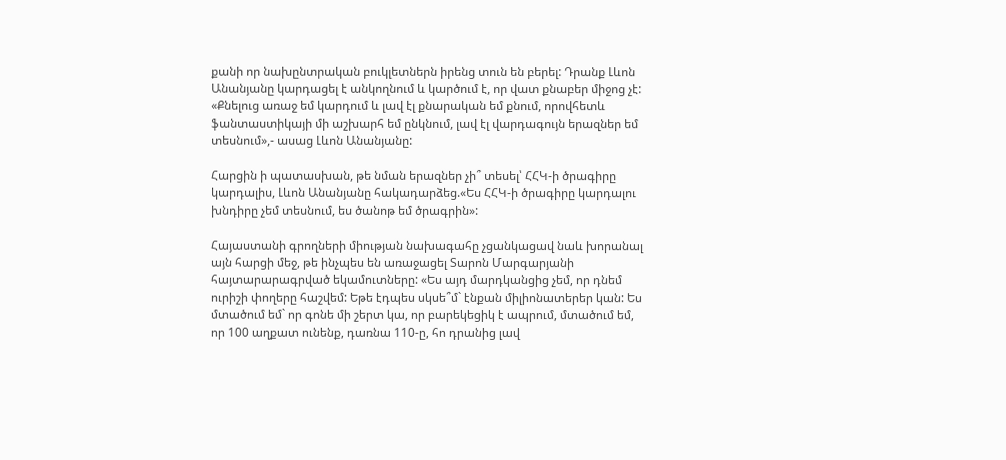քանի որ նախընտրական բուկլետներն իրենց տուն են բերել: Դրանք Լևոն Անանյանը կարդացել է անկողնում և կարծում է, որ վատ քնաբեր միջոց չէ: «Քնելուց առաջ եմ կարդում և լավ էլ քնարական եմ քնում, որովհետև ֆանտաստիկայի մի աշխարհ եմ ընկնում, լավ էլ վարդագույն երազներ եմ տեսնում»,- ասաց Լևոն Անանյանը:

Հարցին ի պատասխան, թե նման երազներ չի՞ տեսել՝ ՀՀԿ-ի ծրագիրը կարդալիս, Լևոն Անանյանը հակադարձեց.«Ես ՀՀԿ-ի ծրագիրը կարդալու խնդիրը չեմ տեսնում, ես ծանոթ եմ ծրագրին»:

Հայաստանի գրողների միության նախագահը չցանկացավ նաև խորանալ այն հարցի մեջ, թե ինչպես են առաջացել Տարոն Մարգարյանի հայտարարագրված եկամուտները: «Ես այդ մարդկանցից չեմ, որ դնեմ ուրիշի փողերը հաշվեմ: Եթե էդպես սկսե՞մ` էնքան միլիոնատերեր կան: Ես մտածում եմ` որ գոնե մի շերտ կա, որ բարեկեցիկ է ապրում, մտածում եմ, որ 100 աղքատ ունենք, դառնա 110-ը, հո դրանից լավ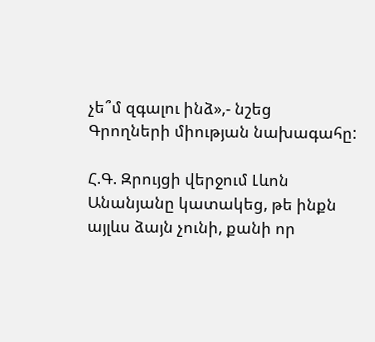չե՞մ զգալու ինձ»,- նշեց Գրողների միության նախագահը:

Հ.Գ. Զրույցի վերջում Լևոն Անանյանը կատակեց, թե ինքն այլևս ձայն չունի, քանի որ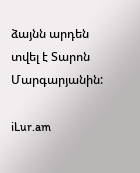ձայնն արդեն տվել է Տարոն Մարգարյանին:

iLur.am